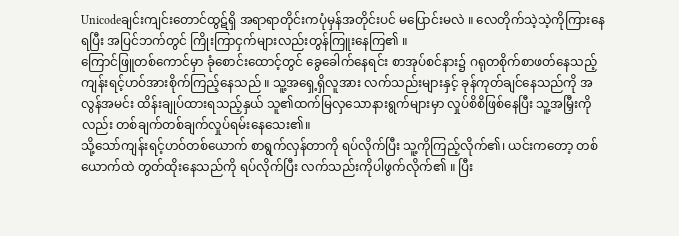Unicodeချင်းကျင်းတောင်ထွဋ်ရှိ အရာရာတိုင်းကပုံမှန်အတိုင်းပင် မပြောင်းမလဲ ။ လေတိုက်သဲ့သဲ့ကိုကြားနေရပြီး အပြင်ဘက်တွင် ကြိုးကြာငှက်များလည်းတွန်ကြူးနေကြ၏ ။
ကြောင်ဖြူတစ်ကောင်မှာ ခုံစောင်းထောင့်တွင် ခွေခေါက်နေရင်း စာအုပ်စင်နား၌ ဂရုတစိုက်စာဖတ်နေသည့် ကျန်းရင့်ဟဝ်အားစိုက်ကြည့်နေသည် ။ သူ့အရှေ့ရှိလူအား လက်သည်းများနှင့် ခုန်ကုတ်ချင်နေသည်ကို အလွန်အမင်း ထိန်းချုပ်ထားရသည့်နှယ် သူ၏ထက်မြလှသောနားရွက်များမှာ လှုပ်စိစိဖြစ်နေပြီး သူ့အမြှီးကိုလည်း တစ်ချက်တစ်ချက်လှုပ်ရမ်းနေသေး၏။
သို့သော်ကျန်းရင့်ဟဝ်တစ်ယောက် စာရွက်လှန်တာကို ရပ်လိုက်ပြီး သူ့ကိုကြည့်လိုက်၏၊ ယင်းကတော့ တစ်ယောက်ထဲ တွတ်ထိုးနေသည်ကို ရပ်လိုက်ပြီး လက်သည်းကိုပါဖွက်လိုက်၏ ။ ပြီး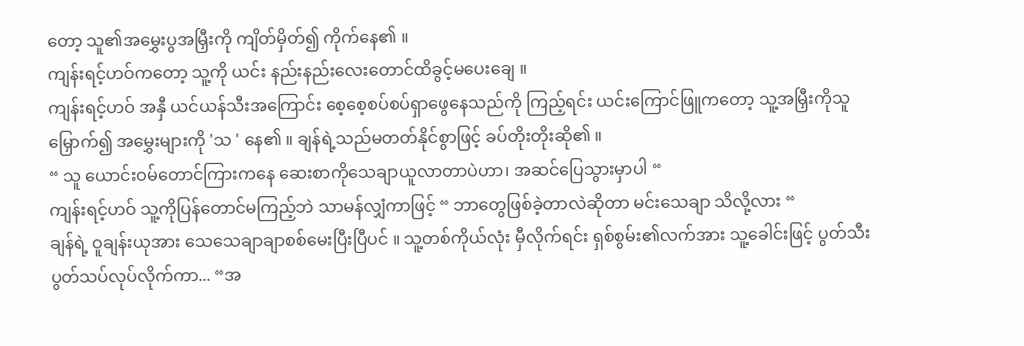တော့ သူ၏အမွှေးပွအမြှီးကို ကျိတ်မှိတ်၍ ကိုက်နေ၏ ။
ကျန်းရင့်ဟဝ်ကတော့ သူ့ကို ယင်း နည်းနည်းလေးတောင်ထိခွင့်မပေးချေ ။
ကျန်းရင့်ဟဝ် အနှီ ယင်ယန်သီးအကြောင်း စေ့စေ့စပ်စပ်ရှာဖွေနေသည်ကို ကြည့်ရင်း ယင်းကြောင်ဖြူကတော့ သူ့အမြှီးကိုသူမြှောက်၍ အမွှေးများကို 'သ ' နေ၏ ။ ချန်ရဲ့သည်မတတ်နိုင်စွာဖြင့် ခပ်တိုးတိုးဆို၏ ။
“ သူ ယောင်းဝမ်တောင်ကြားကနေ ဆေးစာကိုသေချာယူလာတာပဲဟာ၊ အဆင်ပြေသွားမှာပါ “
ကျန်းရင့်ဟဝ် သူ့ကိုပြန်တောင်မကြည့်ဘဲ သာမန်လျှံကာဖြင့် “ ဘာတွေဖြစ်ခဲ့တာလဲဆိုတာ မင်းသေချာ သိလို့လား “
ချန်ရဲ့ ဝူချန်းယုအား သေသေချာချာစစ်မေးပြီးပြီပင် ။ သူ့တစ်ကိုယ်လုံး မှီလိုက်ရင်း ရှစ်စွမ်း၏လက်အား သူ့ခေါင်းဖြင့် ပွတ်သီးပွတ်သပ်လုပ်လိုက်ကာ... “အ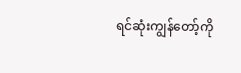ရင်ဆုံးကျွန်တော့်ကို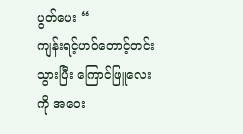ပွတ်ပေး “
ကျန်းရင့်ဟဝ်တောင့်တင်းသွားပြီး ကြောင်ဖြူလေးကို အဝေး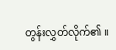တွန်းလွှတ်လိုက်၏ ။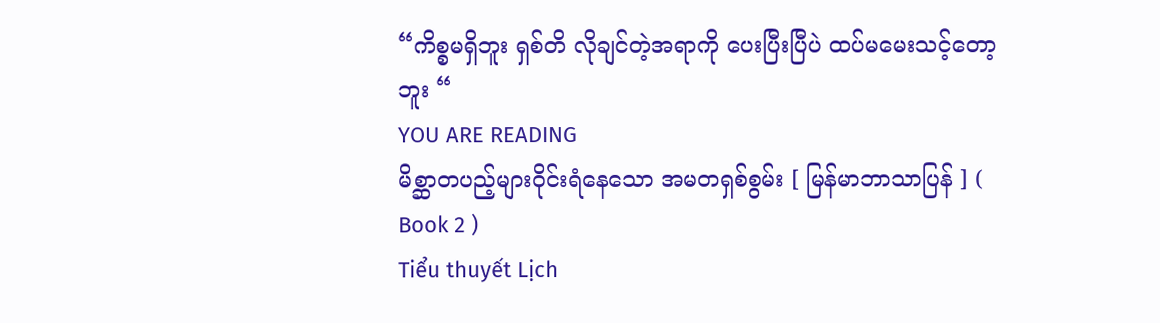“ကိစ္စမရှိဘူး ရှစ်တိ လိုချင်တဲ့အရာကို ပေးပြီးပြီပဲ ထပ်မမေးသင့်တော့ဘူး “
YOU ARE READING
မိစ္ဆာတပည့်များဝိုင်းရံနေသော အမတရှစ်စွမ်း [ မြန်မာဘာသာပြန် ] ( Book 2 )
Tiểu thuyết Lịch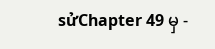sửChapter 49 မှ -